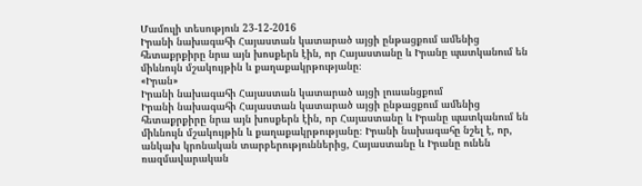Մամուլի տեսություն 23-12-2016
Իրանի նախագահի Հայաստան կատարած այցի ընթացքում ամենից հետաքրքիրը նրա այն խոսքերն էին, որ Հայաստանը և Իրանը պատկանում են միևնույն մշակույթին և քաղաքակրթությանը։
«Իրան»
Իրանի նախագահի Հայաստան կատարած այցի լուսանցքում
Իրանի նախագահի Հայաստան կատարած այցի ընթացքում ամենից հետաքրքիրը նրա այն խոսքերն էին, որ Հայաստանը և Իրանը պատկանում են միևնույն մշակույթին և քաղաքակրթությանը։ Իրանի նախագահը նշել է, որ, անկախ կրոնական տարբերություններից, Հայաստանը և Իրանը ունեն ռազմավարական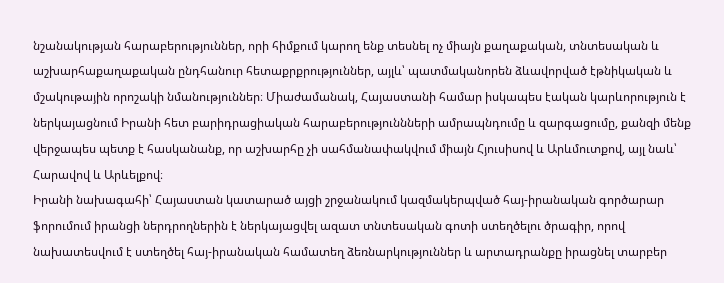նշանակության հարաբերություններ, որի հիմքում կարող ենք տեսնել ոչ միայն քաղաքական, տնտեսական և աշխարհաքաղաքական ընդհանուր հետաքրքրություններ, այլև՝ պատմականորեն ձևավորված էթնիկական և մշակութային որոշակի նմանություններ։ Միաժամանակ, Հայաստանի համար իսկապես էական կարևորություն է ներկայացնում Իրանի հետ բարիդրացիական հարաբերություննների ամրապնդումը և զարգացումը, քանզի մենք վերջապես պետք է հասկանանք, որ աշխարհը չի սահմանափակվում միայն Հյուսիսով և Արևմուտքով, այլ նաև՝ Հարավով և Արևելքով։
Իրանի նախագահի՝ Հայաստան կատարած այցի շրջանակում կազմակերպված հայ-իրանական գործարար ֆորումում իրանցի ներդրողներին է ներկայացվել ազատ տնտեսական գոտի ստեղծելու ծրագիր, որով նախատեսվում է ստեղծել հայ-իրանական համատեղ ձեռնարկություններ և արտադրանքը իրացնել տարբեր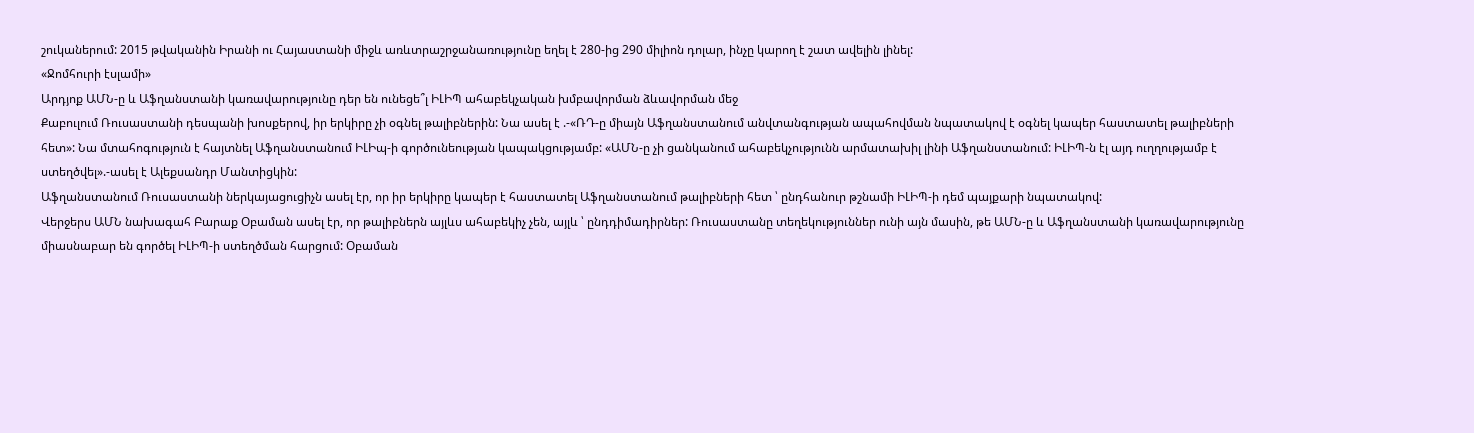շուկաներում: 2015 թվականին Իրանի ու Հայաստանի միջև առևտրաշրջանառությունը եղել է 280-ից 290 միլիոն դոլար, ինչը կարող է շատ ավելին լինել:
«Ջոմհուրի էսլամի»
Արդյոք ԱՄՆ-ը և Աֆղանստանի կառավարությունը դեր են ունեցե՞լ ԻԼԻՊ ահաբեկչական խմբավորման ձևավորման մեջ
Քաբուլում Ռուսաստանի դեսպանի խոսքերով, իր երկիրը չի օգնել թալիբներին: Նա ասել է .-«ՌԴ-ը միայն Աֆղանստանում անվտանգության ապահովման նպատակով է օգնել կապեր հաստատել թալիբների հետ»: Նա մտահոգություն է հայտնել Աֆղանստանում ԻԼԻպ-ի գործունեության կապակցությամբ: «ԱՄՆ-ը չի ցանկանում ահաբեկչությունն արմատախիլ լինի Աֆղանստանում: ԻԼԻՊ-ն էլ այդ ուղղությամբ է ստեղծվել».-ասել է Ալեքսանդր Մանտիցկին:
Աֆղանստանում Ռուսաստանի ներկայացուցիչն ասել էր, որ իր երկիրը կապեր է հաստատել Աֆղանստանում թալիբների հետ ՝ ընդհանուր թշնամի ԻԼԻՊ-ի դեմ պայքարի նպատակով:
Վերջերս ԱՄՆ նախագահ Բարաք Օբաման ասել էր, որ թալիբներն այլևս ահաբեկիչ չեն, այլև ՝ ընդդիմադիրներ: Ռուսաստանը տեղեկություններ ունի այն մասին, թե ԱՄՆ-ը և Աֆղանստանի կառավարությունը միասնաբար են գործել ԻԼԻՊ-ի ստեղծման հարցում: Օբաման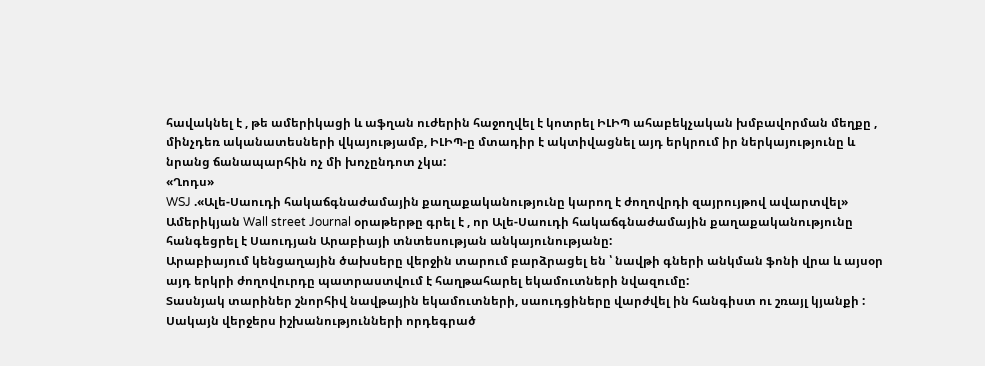հավակնել է , թե ամերիկացի և աֆղան ուժերին հաջողվել է կոտրել ԻԼԻՊ ահաբեկչական խմբավորման մեղքը , մինչդեռ ականատեսների վկայությամբ, ԻԼԻՊ-ը մտադիր է ակտիվացնել այդ երկրում իր ներկայությունը և նրանց ճանապարհին ոչ մի խոչընդոտ չկա:
«Ղոդս»
WSJ .«Ալե-Սաուդի հակաճգնաժամային քաղաքականությունը կարող է ժողովրդի զայրույթով ավարտվել»
Ամերիկյան Wall street Journal օրաթերթը գրել է , որ Ալե-Սաուդի հակաճգնաժամային քաղաքականությունը հանգեցրել է Սաուդյան Արաբիայի տնտեսության անկայունությանը:
Արաբիայում կենցաղային ծախսերը վերջին տարում բարձրացել են ՝ նավթի գների անկման ֆոնի վրա և այսօր այդ երկրի ժողովուրդը պատրաստվում է հաղթահարել եկամուտների նվազումը:
Տասնյակ տարիներ շնորհիվ նավթային եկամուտների, սաուդցիները վարժվել ին հանգիստ ու շռայլ կյանքի : Սակայն վերջերս իշխանությունների որդեգրած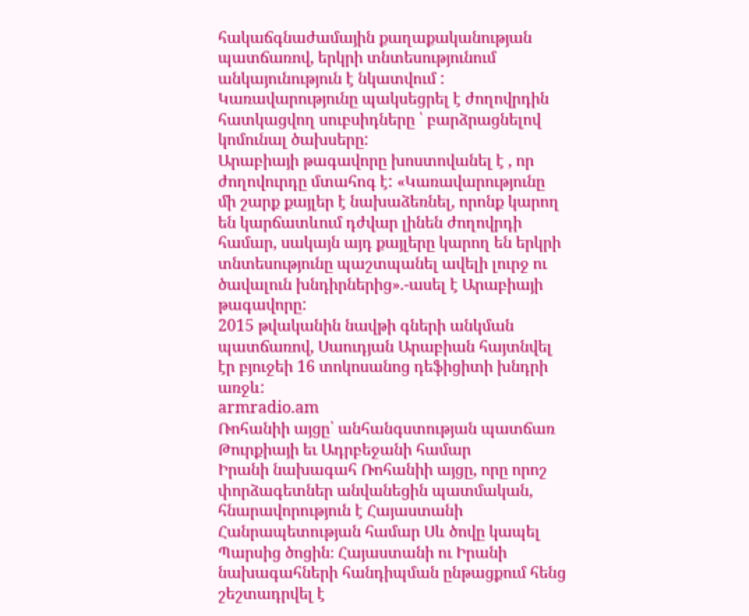հակաճգնաժամային քաղաքականության պատճառով, երկրի տնտեսությունում անկայունություն է նկատվում : Կառավարությունը պակսեցրել է ժողովրդին հատկացվող սուբսիդները ՝ բարձրացնելով կոմունալ ծախսերը:
Արաբիայի թագավորը խոստովանել է , որ ժողովուրդը մտահոգ է: «Կառավարությունը մի շարք քայլեր է նախաձեռնել, որոնք կարող են կարճատևում դժվար լինեն ժողովրդի համար, սակայն այդ քայլերը կարող են երկրի տնտեսությունը պաշտպանել ավելի լուրջ ու ծավալուն խնդիրներից».-ասել է Արաբիայի թագավորը:
2015 թվականին նավթի գների անկման պատճառով, Սաուդյան Արաբիան հայտնվել էր բյուջեի 16 տոկոսանոց դեֆիցիտի խնդրի առջև:
armradio.am
Ռոհանիի այցը՝ անհանգստության պատճառ Թուրքիայի եւ Ադրբեջանի համար
Իրանի նախագահ Ռոհանիի այցը, որը որոշ փորձագետներ անվանեցին պատմական, հնարավորություն է Հայաստանի Հանրապետության համար Սև ծովը կապել Պարսից ծոցին։ Հայաստանի ու Իրանի նախագահների հանդիպման ընթացքում հենց շեշտադրվել է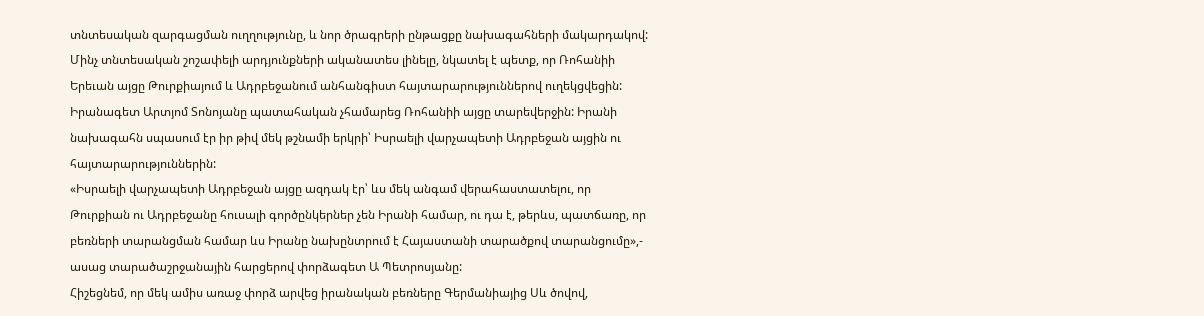տնտեսական զարգացման ուղղությունը, և նոր ծրագրերի ընթացքը նախագահների մակարդակով:
Մինչ տնտեսական շոշափելի արդյունքների ականատես լինելը, նկատել է պետք, որ Ռոհանիի Երեւան այցը Թուրքիայում և Ադրբեջանում անհանգիստ հայտարարություններով ուղեկցվեցին: Իրանագետ Արտյոմ Տոնոյանը պատահական չհամարեց Ռոհանիի այցը տարեվերջին: Իրանի նախագահն սպասում էր իր թիվ մեկ թշնամի երկրի՝ Իսրաելի վարչապետի Ադրբեջան այցին ու հայտարարություններին:
«Իսրաելի վարչապետի Ադրբեջան այցը ազդակ էր՝ ևս մեկ անգամ վերահաստատելու, որ Թուրքիան ու Ադրբեջանը հուսալի գործընկերներ չեն Իրանի համար, ու դա է, թերևս, պատճառը, որ բեռների տարանցման համար ևս Իրանը նախընտրում է Հայաստանի տարածքով տարանցումը»,- ասաց տարածաշրջանային հարցերով փորձագետ Ա Պետրոսյանը:
Հիշեցնեմ, որ մեկ ամիս առաջ փորձ արվեց իրանական բեռները Գերմանիայից Սև ծովով,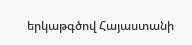երկաթգծով Հայաստանի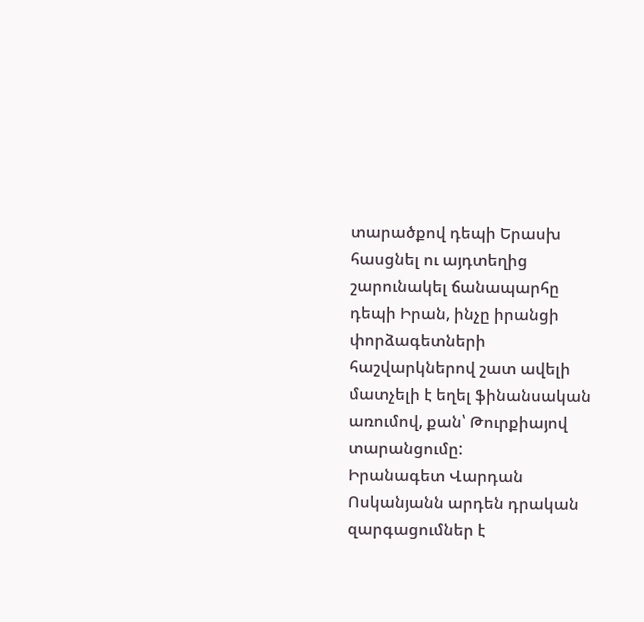տարածքով դեպի Երասխ հասցնել ու այդտեղից շարունակել ճանապարհը դեպի Իրան, ինչը իրանցի փորձագետների հաշվարկներով շատ ավելի մատչելի է եղել ֆինանսական առումով, քան՝ Թուրքիայով տարանցումը:
Իրանագետ Վարդան Ոսկանյանն արդեն դրական զարգացումներ է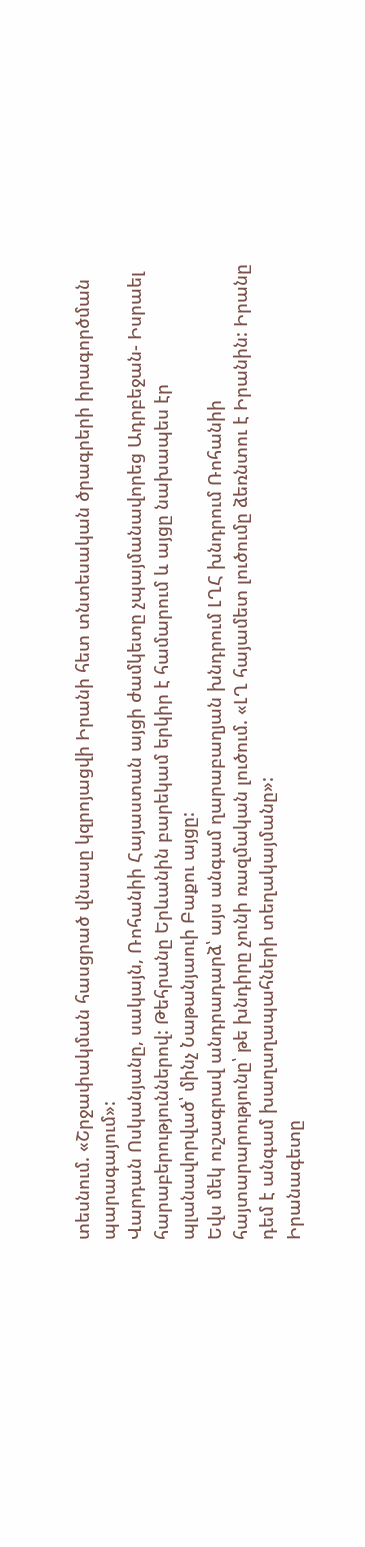տեսնում. «Շրջափակման հասցրած վնասը կզրոյացվի Իրանի հետ տնտեսական ծրագրերի իրագործման պարագայում»:
Վարդան Ոսկանյանը, սակայն, Ռոհանիի Հայաստան այցի ժամկետը չպայմանավորեց Ադրբեջան- Իսրաել հարաբերություններով: Թեհրանը Երևանին բարեկամ երկիր է համարում և այցը նախապես էր պլանավորված՝ մինչ Նաթանյաուի Բաքու այցը:
Եվս մեկ ուշագրավ անդրադարձ՝ այս անգամ ղարաբաղյան խնդրում ԼՂՀ խնդրում Ռոհանիի հայտարարությունը՝ թե խնդիրը չունի ռազմական լուծում. «ԼՂ հայամետ լուծումը ձեռնտու է Իրանին: Իրանը դեմ է անգամ խաղաղապահների տեղակայմանը»:
Իրանագետը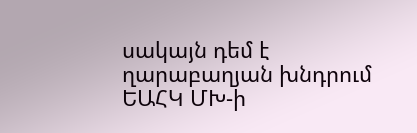սակայն դեմ է ղարաբաղյան խնդրում ԵԱՀԿ ՄԽ-ի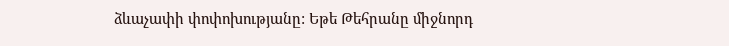ձևաչափի փոփոխությանը: Եթե Թեհրանը միջնորդ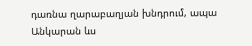դառնա ղարաբաղյան խնդրում, ապա Անկարան ևս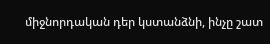միջնորդական դեր կստանձնի, ինչը շատ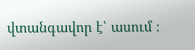վտանգավոր է՝ ասում ։